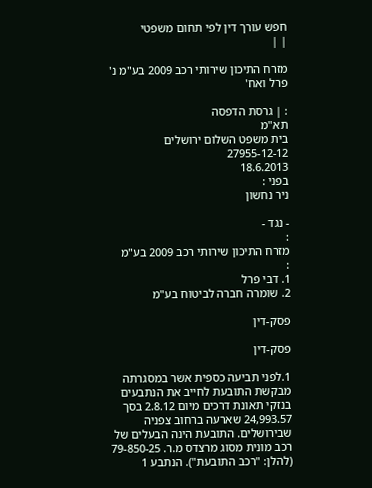חפש עורך דין לפי תחום משפטי
| |

מזרח התיכון שירותי רכב 2009 בע"מ נ' פרל ואח'

: | גרסת הדפסה
תא"מ
בית משפט השלום ירושלים
27955-12-12
18.6.2013
בפני :
ניר נחשון

- נגד -
:
מזרח התיכון שירותי רכב 2009 בע"מ
:
1. דבי פרל
2. שומרה חברה לביטוח בע"מ

פסק-דין

פסק-דין

1.לפני תביעה כספית אשר במסגרתה מבקשת התובעת לחייב את הנתבעים בנזקי תאונת דרכים מיום 2.8.12 בסך 24,993.57 שארעה ברחוב צפניה שבירושלים. התובעת הינה הבעלים של רכב מונית מסוג מרצדס מ.ר. 79-850-25 (להלן: "רכב התובעת"). הנתבע 1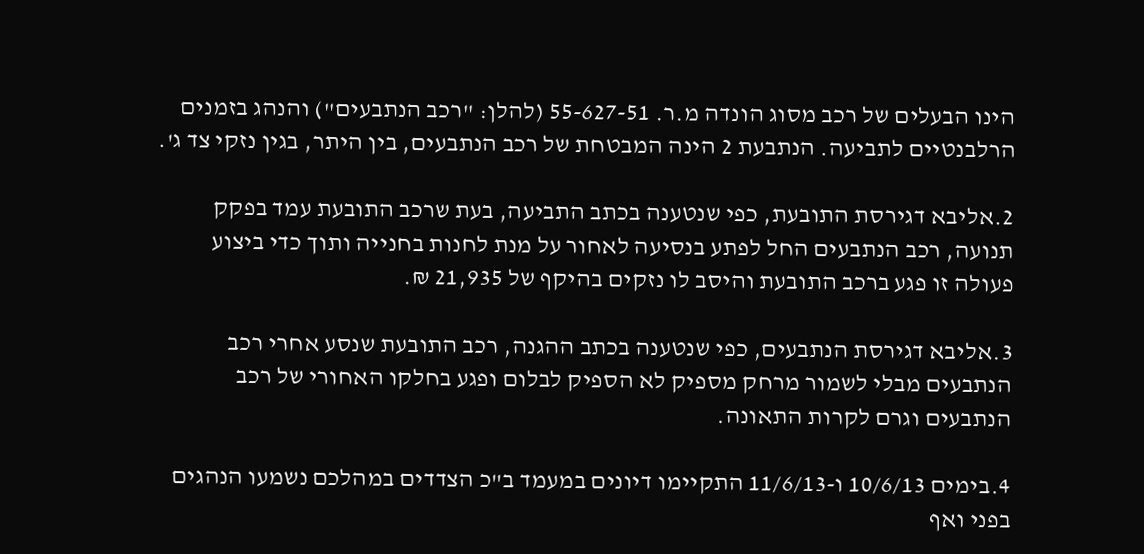הינו הבעלים של רכב מסוג הונדה מ.ר. 55-627-51 (להלן: "רכב הנתבעים") והנהג בזמנים הרלבנטיים לתביעה. הנתבעת 2 הינה המבטחת של רכב הנתבעים, בין היתר, בגין נזקי צד ג'.

2.אליבא דגירסת התובעת, כפי שנטענה בכתב התביעה, בעת שרכב התובעת עמד בפקק תנועה, רכב הנתבעים החל לפתע בנסיעה לאחור על מנת לחנות בחנייה ותוך כדי ביצוע פעולה זו פגע ברכב התובעת והיסב לו נזקים בהיקף של 21,935 ₪.

3.אליבא דגירסת הנתבעים, כפי שנטענה בכתב ההגנה, רכב התובעת שנסע אחרי רכב הנתבעים מבלי לשמור מרחק מספיק לא הספיק לבלום ופגע בחלקו האחורי של רכב הנתבעים וגרם לקרות התאונה.

4.בימים 10/6/13 ו-11/6/13 התקיימו דיונים במעמד ב"כ הצדדים במהלכם נשמעו הנהגים בפני ואף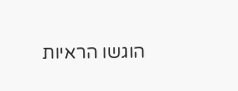הוגשו הראיות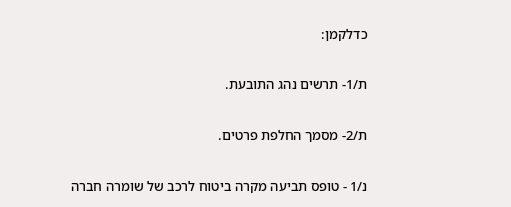כדלקמן:

ת/1- תרשים נהג התובעת.

ת/2- מסמך החלפת פרטים.

נ/1 - טופס תביעה מקרה ביטוח לרכב של שומרה חברה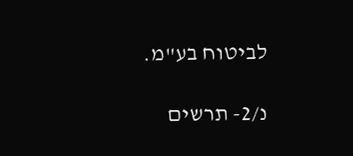לביטוח בע"מ.

נ/2- תרשים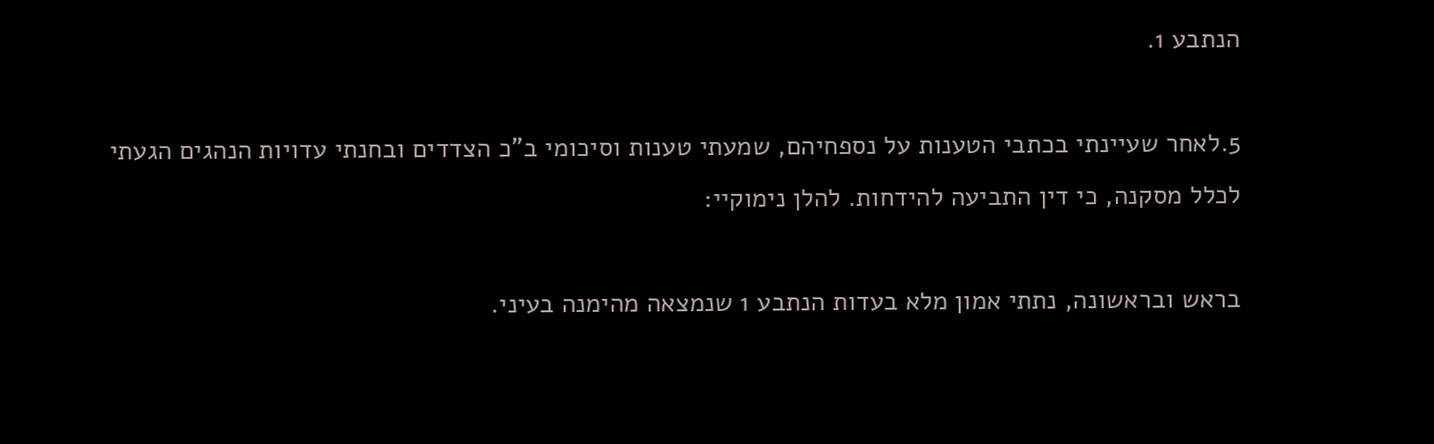הנתבע 1.

5.לאחר שעיינתי בכתבי הטענות על נספחיהם, שמעתי טענות וסיכומי ב"כ הצדדים ובחנתי עדויות הנהגים הגעתי לכלל מסקנה, כי דין התביעה להידחות. להלן נימוקיי:

בראש ובראשונה, נתתי אמון מלא בעדות הנתבע 1 שנמצאה מהימנה בעיני.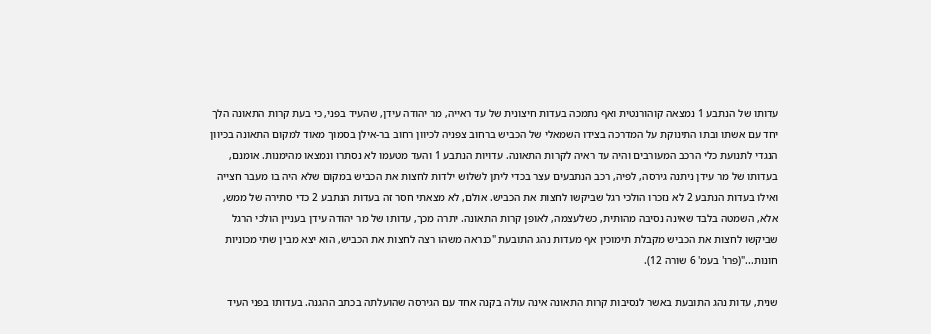עדותו של הנתבע 1 נמצאה קוהורנטית ואף נתמכה בעדות חיצונית של עד ראייה, מר יהודה עידן, שהעיד בפני, כי בעת קרות התאונה הלך יחד עם אשתו ובתו התינוקת על המדרכה בצידו השמאלי של הכביש ברחוב צפניה לכיוון רחוב בר-אילן בסמוך מאוד למקום התאונה בכיוון הנגדי לתנועת כלי הרכב המעורבים והיה עד ראיה לקרות התאונה. עדויות הנתבע 1 והעד מטעמו לא נסתרו ונמצאו מהימנות. אומנם, בעדותו של מר עידן ניתנה גירסה, לפיה, רכב הנתבעים עצר בכדי ליתן לשלוש ילדות לחצות את הכביש במקום שלא היה בו מעבר חצייה ואילו בעדות הנתבע 2 לא נזכרו הולכי רגל שביקשו לחצות את הכביש. אולם, לא מצאתי חסר זה בעדות הנתבע 2 כדי סתירה של ממש, אלא, השמטה בלבד שאינה נסיבה מהותית, כשלעצמה, לאופן קרות התאונה. יתרה מכך, עדותו של מר יהודה עידן בעניין הולכי הרגל שביקשו לחצות את הכביש מקבלת תימוכין אף מעדות נהג התובעת "כנראה משהו רצה לחצות את הכביש, הוא יצא מבין שתי מכוניות חונות..."(פרו' בעמ' 6 שורה 12).

שנית, עדות נהג התובעת באשר לנסיבות קרות התאונה אינה עולה בקנה אחד עם הגירסה שהועלתה בכתב ההגנה. בעדותו בפני העיד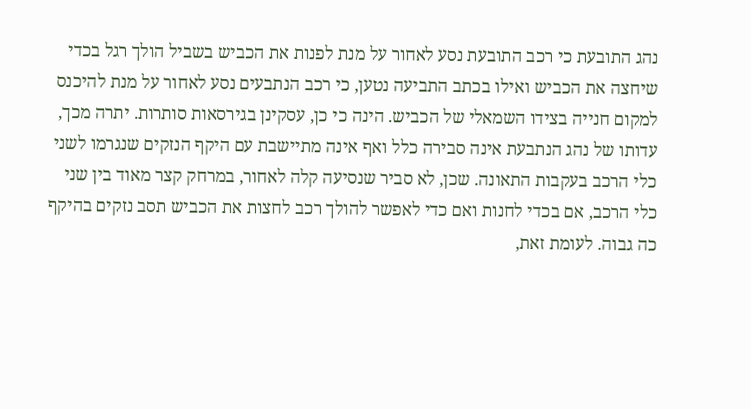נהג התובעת כי רכב התובעת נסע לאחור על מנת לפנות את הכביש בשביל הולך רגל בכדי שיחצה את הכביש ואילו בכתב התביעה נטען, כי רכב הנתבעים נסע לאחור על מנת להיכנס למקום חנייה בצידו השמאלי של הכביש. הינה כי כן, עסקינן בגירסאות סותרות. יתרה מכך, עדותו של נהג הנתבעת אינה סבירה כלל ואף אינה מתיישבת עם היקף הנזקים שנגרמו לשני כלי הרכב בעקבות התאונה. שכן, לא סביר שנסיעה קלה לאחור, במרחק קצר מאוד בין שני כלי הרכב, אם בכדי לחנות ואם כדי לאפשר להולך רכב לחצות את הכביש תסב נזקים בהיקף כה גבוה. לעומת זאת,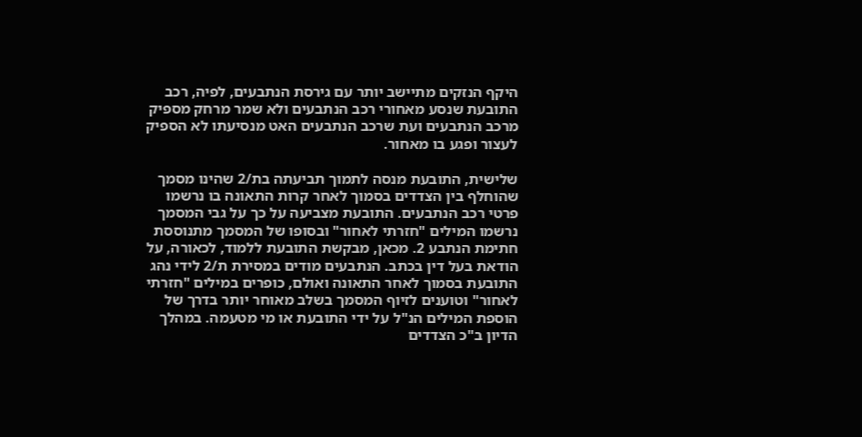היקף הנזקים מתיישב יותר עם גירסת הנתבעים, לפיה, רכב התובעת שנסע מאחורי רכב הנתבעים ולא שמר מרחק מספיק מרכב הנתבעים ועת שרכב הנתבעים האט מנסיעתו לא הספיק לעצור ופגע בו מאחור.

שלישית, התובעת מנסה לתמוך תביעתה בת/2 שהינו מסמך שהוחלף בין הצדדים בסמוך לאחר קרות התאונה בו נרשמו פרטי רכב הנתבעים. התובעת מצביעה על כך על גבי המסמך נרשמו המילים "חזרתי לאחור" ובסופו של המסמך מתנוססת חתימת הנתבע 2. מכאן, מבקשת התובעת ללמוד, לכאורה, על הודאת בעל דין בכתב. הנתבעים מודים במסירת ת/2 לידי נהג התובעת בסמוך לאחר התאונה ואולם, כופרים במילים "חזרתי לאחור" וטוענים לזיוף המסמך בשלב מאוחר יותר בדרך של הוספת המילים הנ"ל על ידי התובעת או מי מטעמה. במהלך הדיון ב"כ הצדדים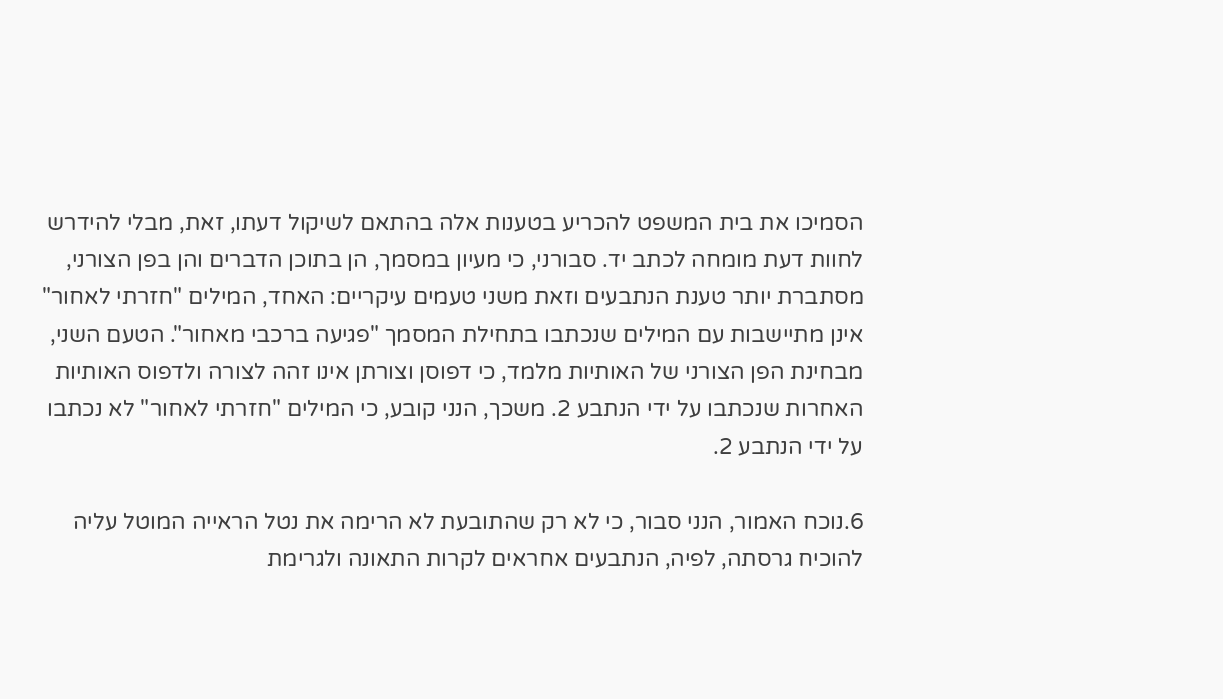הסמיכו את בית המשפט להכריע בטענות אלה בהתאם לשיקול דעתו, זאת, מבלי להידרש לחוות דעת מומחה לכתב יד. סבורני, כי מעיון במסמך, הן בתוכן הדברים והן בפן הצורני, מסתברת יותר טענת הנתבעים וזאת משני טעמים עיקריים: האחד, המילים "חזרתי לאחור" אינן מתיישבות עם המילים שנכתבו בתחילת המסמך "פגיעה ברכבי מאחור". הטעם השני, מבחינת הפן הצורני של האותיות מלמד, כי דפוסן וצורתן אינו זהה לצורה ולדפוס האותיות האחרות שנכתבו על ידי הנתבע 2. משכך, הנני קובע, כי המילים "חזרתי לאחור" לא נכתבו על ידי הנתבע 2.

6.נוכח האמור, הנני סבור, כי לא רק שהתובעת לא הרימה את נטל הראייה המוטל עליה להוכיח גרסתה, לפיה, הנתבעים אחראים לקרות התאונה ולגרימת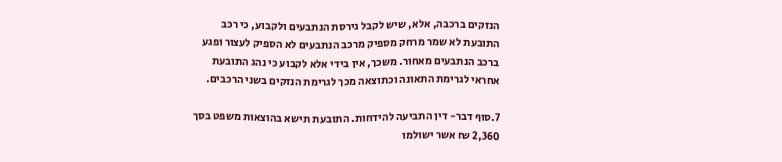הנזקים ברכבה, אלא, שיש לקבל גירסת הנתבעים ולקבוע, כי רכב התובעת לא שמר מרחק מספיק מרכב הנתבעים לא הספיק לעצור ופגע ברכב הנתבעים מאחור. משכך, אין בידי אלא לקבוע כי נהג התובעת אחראי לגרימת התאונה וכתוצאה מכך לגרימת הנזקים בשני הרכבים.

7.סוף דבר- דין התביעה להידחות. התובעת תישא בהוצאות משפט בסך 2,360 ₪ אשר ישולמו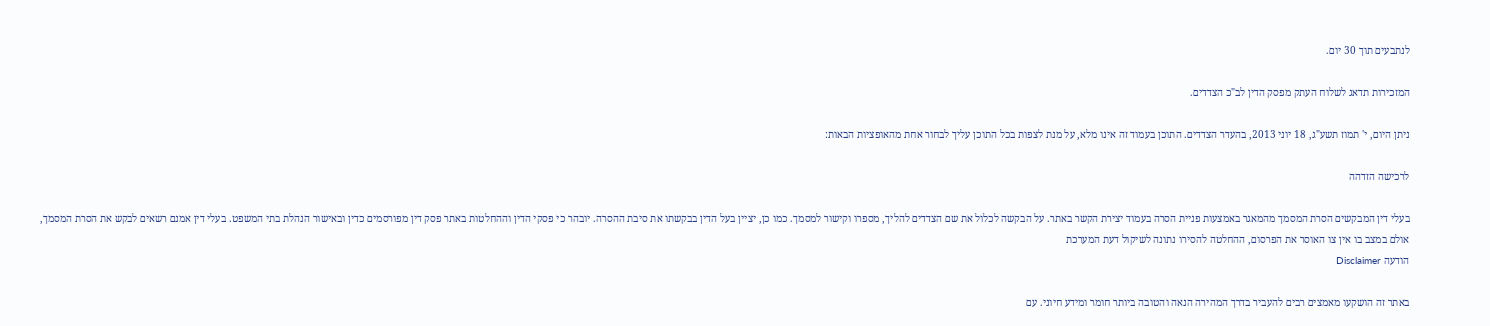לנתבעים תוך 30 יום.

המזכירות תדאג לשלוח העתק מפסק הדין לב"כ הצדדים.

ניתן היום, י' תמוז תשע"ג, 18 יוני 2013, בהעדר הצדדים. התוכן בעמוד זה אינו מלא, על מנת לצפות בכל התוכן עליך לבחור אחת מהאופציות הבאות:

לרכישה הזדהה

בעלי דין המבקשים הסרת המסמך מהמאגר באמצעות פניית הסרה בעמוד יצירת הקשר באתר. על הבקשה לכלול את שם הצדדים להליך, מספרו וקישור למסמך. כמו כן, יציין בעל הדין בבקשתו את סיבת ההסרה. יובהר כי פסקי הדין וההחלטות באתר פסק דין מפורסמים כדין ובאישור הנהלת בתי המשפט. בעלי דין אמנם רשאים לבקש את הסרת המסמך, אולם במצב בו אין צו האוסר את הפרסום, ההחלטה להסירו נתונה לשיקול דעת המערכת
הודעה Disclaimer

באתר זה הושקעו מאמצים רבים להעביר בדרך המהירה הנאה והטובה ביותר חומר ומידע חיוני. עם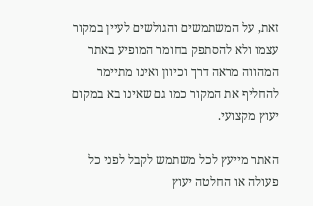זאת, על המשתמשים והגולשים לעיין במקור עצמו ולא להסתפק בחומר המופיע באתר המהווה מראה דרך וכיוון ואינו מתיימר להחליף את המקור כמו גם שאינו בא במקום יעוץ מקצועי.

האתר מייעץ לכל משתמש לקבל לפני כל פעולה או החלטה יעוץ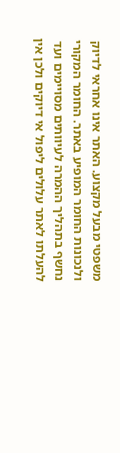משפטי מבעל מקצוע. האתר אינו אחראי לדיוק ולנכונות החומר המופיע באתר. החומר המקורי נחשף בתהליך ההמרה לעיוותים מסויימים ועד להעלתו לאתר עלולים ליפול אי דיוקים ולכן אין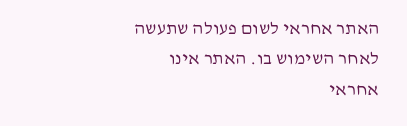האתר אחראי לשום פעולה שתעשה לאחר השימוש בו. האתר אינו אחראי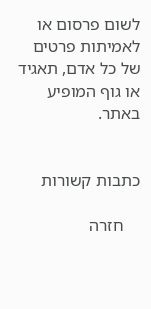לשום פרסום או לאמיתות פרטים של כל אדם, תאגיד או גוף המופיע באתר.


כתבות קשורות

    חזרה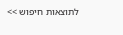לתוצאות חיפוש >>